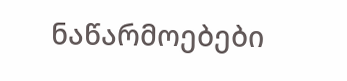ნაწარმოებები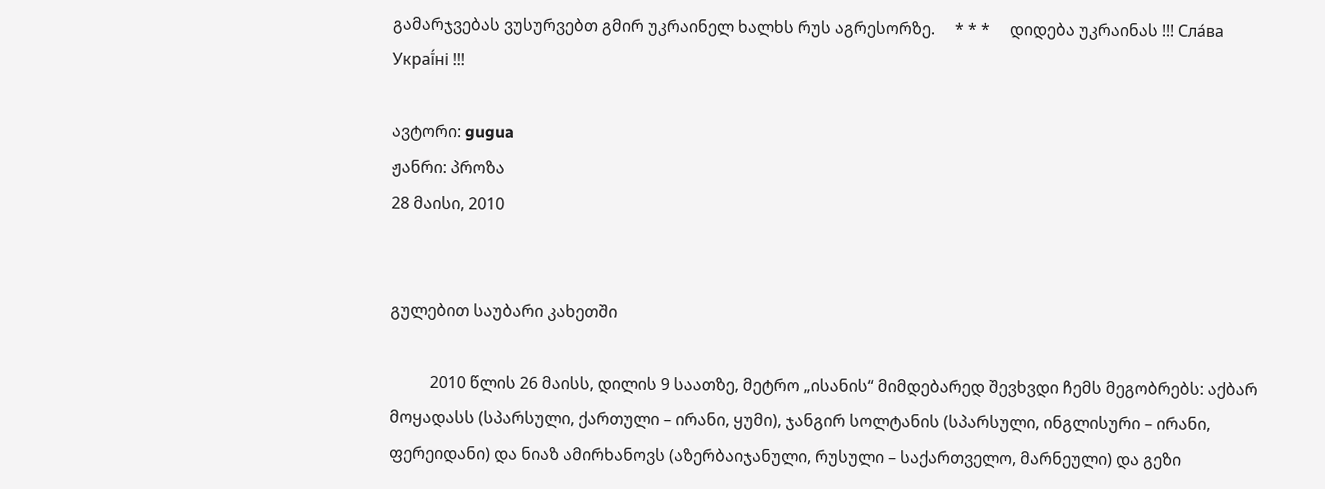გამარჯვებას ვუსურვებთ გმირ უკრაინელ ხალხს რუს აგრესორზე.     * * *     დიდება უკრაინას !!! Сла́ва Украї́ні !!!

ავტორი: gugua
ჟანრი: პროზა
28 მაისი, 2010


გულებით საუბარი კახეთში

          2010 წლის 26 მაისს, დილის 9 საათზე, მეტრო „ისანის“ მიმდებარედ შევხვდი ჩემს მეგობრებს: აქბარ მოყადასს (სპარსული, ქართული – ირანი, ყუმი), ჯანგირ სოლტანის (სპარსული, ინგლისური – ირანი, ფერეიდანი) და ნიაზ ამირხანოვს (აზერბაიჯანული, რუსული – საქართველო, მარნეული) და გეზი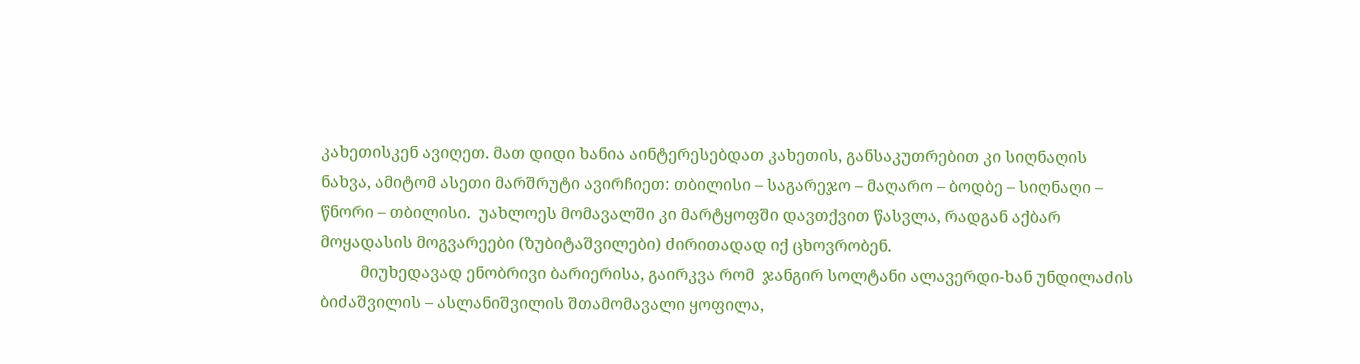კახეთისკენ ავიღეთ. მათ დიდი ხანია აინტერესებდათ კახეთის, განსაკუთრებით კი სიღნაღის ნახვა, ამიტომ ასეთი მარშრუტი ავირჩიეთ: თბილისი – საგარეჯო – მაღარო – ბოდბე – სიღნაღი – წნორი – თბილისი.  უახლოეს მომავალში კი მარტყოფში დავთქვით წასვლა, რადგან აქბარ მოყადასის მოგვარეები (ზუბიტაშვილები) ძირითადად იქ ცხოვრობენ.
          მიუხედავად ენობრივი ბარიერისა, გაირკვა რომ  ჯანგირ სოლტანი ალავერდი-ხან უნდილაძის ბიძაშვილის – ასლანიშვილის შთამომავალი ყოფილა,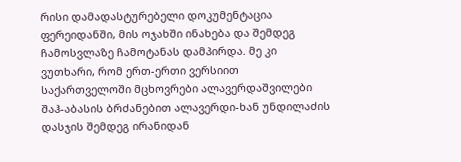რისი დამადასტურებელი დოკუმენტაცია ფერეიდანში, მის ოჯახში ინახება და შემდეგ ჩამოსვლაზე ჩამოტანას დამპირდა. მე კი ვუთხარი, რომ ერთ-ერთი ვერსიით საქართველოში მცხოვრები ალავერდაშვილები შაჰ-აბასის ბრძანებით ალავერდი-ხან უნდილაძის დასჯის შემდეგ ირანიდან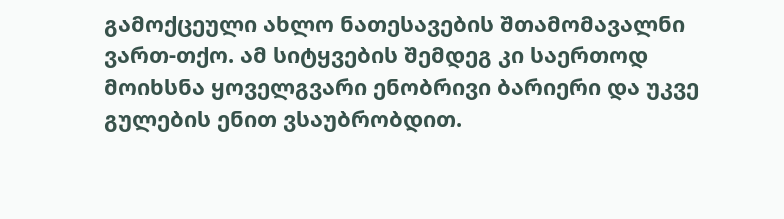გამოქცეული ახლო ნათესავების შთამომავალნი ვართ-თქო. ამ სიტყვების შემდეგ კი საერთოდ მოიხსნა ყოველგვარი ენობრივი ბარიერი და უკვე გულების ენით ვსაუბრობდით.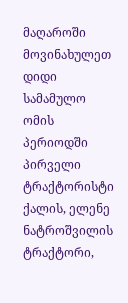მაღაროში მოვინახულეთ დიდი სამამულო ომის პერიოდში პირველი ტრაქტორისტი ქალის, ელენე ნატროშვილის ტრაქტორი,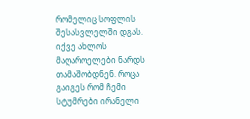რომელიც სოფლის შესასვლელში დგას. იქვე ახლოს მაღაროელები ნარდს თამაშობდნენ. როცა გაიგეს რომ ჩემი სტუმრები ირანელი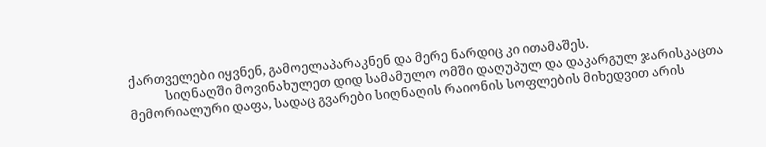ქართველები იყვნენ, გამოელაპარაკნენ და მერე ნარდიც კი ითამაშეს.
            სიღნაღში მოვინახულეთ დიდ სამამულო ომში დაღუპულ და დაკარგულ ჯარისკაცთა მემორიალური დაფა, სადაც გვარები სიღნაღის რაიონის სოფლების მიხედვით არის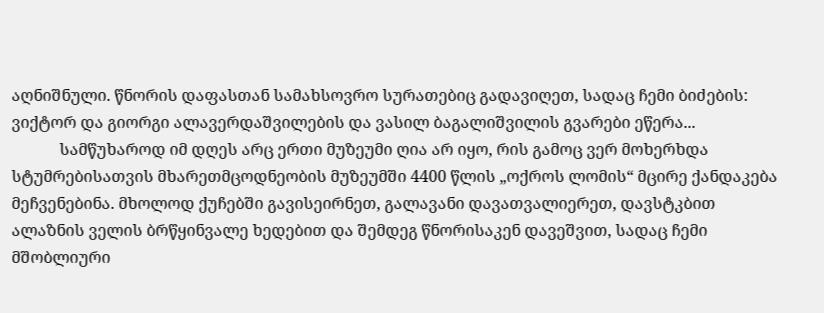აღნიშნული. წნორის დაფასთან სამახსოვრო სურათებიც გადავიღეთ, სადაც ჩემი ბიძების: ვიქტორ და გიორგი ალავერდაშვილების და ვასილ ბაგალიშვილის გვარები ეწერა...
            სამწუხაროდ იმ დღეს არც ერთი მუზეუმი ღია არ იყო, რის გამოც ვერ მოხერხდა სტუმრებისათვის მხარეთმცოდნეობის მუზეუმში 4400 წლის „ოქროს ლომის“ მცირე ქანდაკება მეჩვენებინა. მხოლოდ ქუჩებში გავისეირნეთ, გალავანი დავათვალიერეთ, დავსტკბით ალაზნის ველის ბრწყინვალე ხედებით და შემდეგ წნორისაკენ დავეშვით, სადაც ჩემი მშობლიური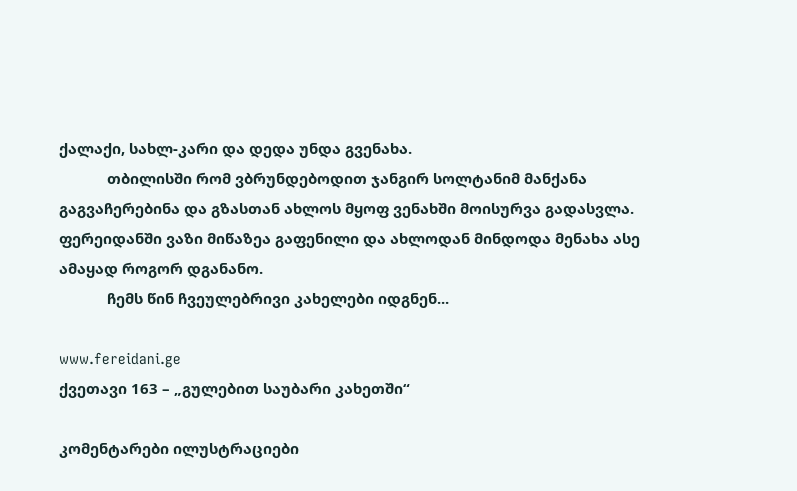ქალაქი, სახლ-კარი და დედა უნდა გვენახა.
            თბილისში რომ ვბრუნდებოდით ჯანგირ სოლტანიმ მანქანა გაგვაჩერებინა და გზასთან ახლოს მყოფ ვენახში მოისურვა გადასვლა. ფერეიდანში ვაზი მიწაზეა გაფენილი და ახლოდან მინდოდა მენახა ასე ამაყად როგორ დგანანო.
            ჩემს წინ ჩვეულებრივი კახელები იდგნენ...

www.fereidani.ge
ქვეთავი 163 – „გულებით საუბარი კახეთში“

კომენტარები ილუსტრაციები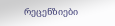რეცენზიები